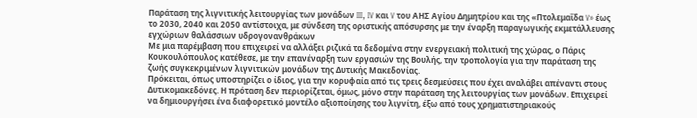Παράταση της λιγνιτικής λειτουργίας των μονάδων III, IV και V του ΑΗΣ Αγίου Δημητρίου και της «Πτολεμαΐδα V» έως το 2030, 2040 και 2050 αντίστοιχα, με σύνδεση της οριστικής απόσυρσης με την έναρξη παραγωγικής εκμετάλλευσης εγχώριων θαλάσσιων υδρογονανθράκων
Με μια παρέμβαση που επιχειρεί να αλλάξει ριζικά τα δεδομένα στην ενεργειακή πολιτική της χώρας, ο Πάρις Κουκουλόπουλος κατέθεσε, με την επανέναρξη των εργασιών της Βουλής, την τροπολογία για την παράταση της ζωής συγκεκριμένων λιγνιτικών μονάδων της Δυτικής Μακεδονίας.
Πρόκειται, όπως υποστηρίζει ο ίδιος, για την κορυφαία από τις τρεις δεσμεύσεις που έχει αναλάβει απέναντι στους Δυτικομακεδόνες. Η πρόταση δεν περιορίζεται, όμως, μόνο στην παράταση της λειτουργίας των μονάδων. Επιχειρεί να δημιουργήσει ένα διαφορετικό μοντέλο αξιοποίησης του λιγνίτη, έξω από τους χρηματιστηριακούς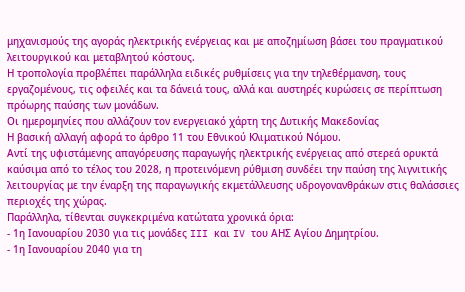μηχανισμούς της αγοράς ηλεκτρικής ενέργειας και με αποζημίωση βάσει του πραγματικού λειτουργικού και μεταβλητού κόστους.
Η τροπολογία προβλέπει παράλληλα ειδικές ρυθμίσεις για την τηλεθέρμανση, τους εργαζομένους, τις οφειλές και τα δάνειά τους, αλλά και αυστηρές κυρώσεις σε περίπτωση πρόωρης παύσης των μονάδων.
Οι ημερομηνίες που αλλάζουν τον ενεργειακό χάρτη της Δυτικής Μακεδονίας
Η βασική αλλαγή αφορά το άρθρο 11 του Εθνικού Κλιματικού Νόμου.
Αντί της υφιστάμενης απαγόρευσης παραγωγής ηλεκτρικής ενέργειας από στερεά ορυκτά καύσιμα από το τέλος του 2028, η προτεινόμενη ρύθμιση συνδέει την παύση της λιγνιτικής λειτουργίας με την έναρξη της παραγωγικής εκμετάλλευσης υδρογονανθράκων στις θαλάσσιες περιοχές της χώρας.
Παράλληλα, τίθενται συγκεκριμένα κατώτατα χρονικά όρια:
- 1η Ιανουαρίου 2030 για τις μονάδες III και IV του ΑΗΣ Αγίου Δημητρίου.
- 1η Ιανουαρίου 2040 για τη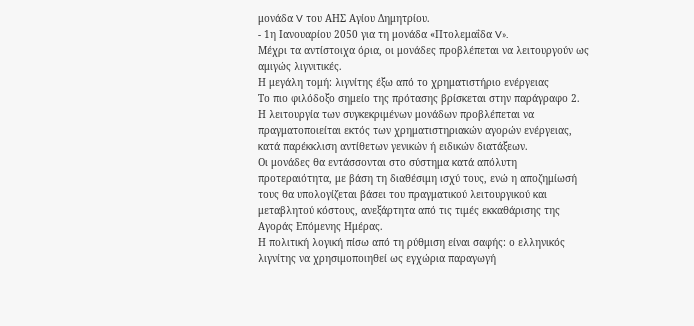μονάδα V του ΑΗΣ Αγίου Δημητρίου.
- 1η Ιανουαρίου 2050 για τη μονάδα «Πτολεμαΐδα V».
Μέχρι τα αντίστοιχα όρια, οι μονάδες προβλέπεται να λειτουργούν ως αμιγώς λιγνιτικές.
Η μεγάλη τομή: λιγνίτης έξω από το χρηματιστήριο ενέργειας
Το πιο φιλόδοξο σημείο της πρότασης βρίσκεται στην παράγραφο 2.
Η λειτουργία των συγκεκριμένων μονάδων προβλέπεται να πραγματοποιείται εκτός των χρηματιστηριακών αγορών ενέργειας, κατά παρέκκλιση αντίθετων γενικών ή ειδικών διατάξεων.
Οι μονάδες θα εντάσσονται στο σύστημα κατά απόλυτη προτεραιότητα, με βάση τη διαθέσιμη ισχύ τους, ενώ η αποζημίωσή τους θα υπολογίζεται βάσει του πραγματικού λειτουργικού και μεταβλητού κόστους, ανεξάρτητα από τις τιμές εκκαθάρισης της Αγοράς Επόμενης Ημέρας.
Η πολιτική λογική πίσω από τη ρύθμιση είναι σαφής: ο ελληνικός λιγνίτης να χρησιμοποιηθεί ως εγχώρια παραγωγή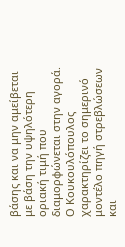βάσης και να μην αμείβεται με βάση την υψηλότερη οριακή τιμή που διαμορφώνεται στην αγορά.
Ο Κουκουλόπουλος χαρακτηρίζει το σημερινό μοντέλο πηγή στρεβλώσεων και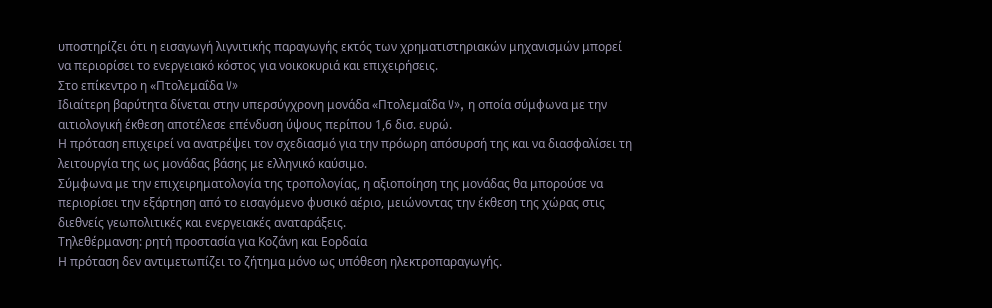υποστηρίζει ότι η εισαγωγή λιγνιτικής παραγωγής εκτός των χρηματιστηριακών μηχανισμών μπορεί να περιορίσει το ενεργειακό κόστος για νοικοκυριά και επιχειρήσεις.
Στο επίκεντρο η «Πτολεμαΐδα V»
Ιδιαίτερη βαρύτητα δίνεται στην υπερσύγχρονη μονάδα «Πτολεμαΐδα V», η οποία σύμφωνα με την αιτιολογική έκθεση αποτέλεσε επένδυση ύψους περίπου 1,6 δισ. ευρώ.
Η πρόταση επιχειρεί να ανατρέψει τον σχεδιασμό για την πρόωρη απόσυρσή της και να διασφαλίσει τη λειτουργία της ως μονάδας βάσης με ελληνικό καύσιμο.
Σύμφωνα με την επιχειρηματολογία της τροπολογίας, η αξιοποίηση της μονάδας θα μπορούσε να περιορίσει την εξάρτηση από το εισαγόμενο φυσικό αέριο, μειώνοντας την έκθεση της χώρας στις διεθνείς γεωπολιτικές και ενεργειακές αναταράξεις.
Τηλεθέρμανση: ρητή προστασία για Κοζάνη και Εορδαία
Η πρόταση δεν αντιμετωπίζει το ζήτημα μόνο ως υπόθεση ηλεκτροπαραγωγής.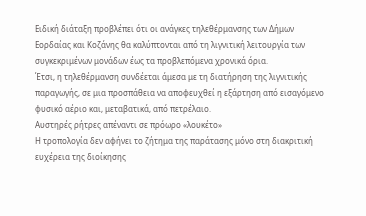Ειδική διάταξη προβλέπει ότι οι ανάγκες τηλεθέρμανσης των Δήμων Εορδαίας και Κοζάνης θα καλύπτονται από τη λιγνιτική λειτουργία των συγκεκριμένων μονάδων έως τα προβλεπόμενα χρονικά όρια.
Έτσι, η τηλεθέρμανση συνδέεται άμεσα με τη διατήρηση της λιγνιτικής παραγωγής, σε μια προσπάθεια να αποφευχθεί η εξάρτηση από εισαγόμενο φυσικό αέριο και, μεταβατικά, από πετρέλαιο.
Αυστηρές ρήτρες απέναντι σε πρόωρο «λουκέτο»
Η τροπολογία δεν αφήνει το ζήτημα της παράτασης μόνο στη διακριτική ευχέρεια της διοίκησης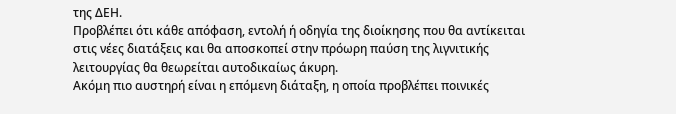της ΔΕΗ.
Προβλέπει ότι κάθε απόφαση, εντολή ή οδηγία της διοίκησης που θα αντίκειται στις νέες διατάξεις και θα αποσκοπεί στην πρόωρη παύση της λιγνιτικής λειτουργίας θα θεωρείται αυτοδικαίως άκυρη.
Ακόμη πιο αυστηρή είναι η επόμενη διάταξη, η οποία προβλέπει ποινικές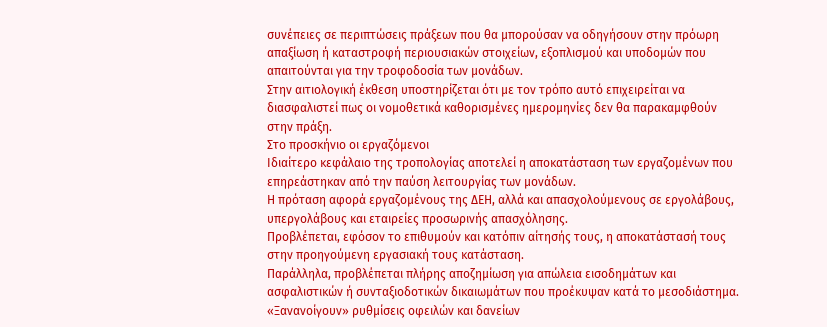συνέπειες σε περιπτώσεις πράξεων που θα μπορούσαν να οδηγήσουν στην πρόωρη απαξίωση ή καταστροφή περιουσιακών στοιχείων, εξοπλισμού και υποδομών που απαιτούνται για την τροφοδοσία των μονάδων.
Στην αιτιολογική έκθεση υποστηρίζεται ότι με τον τρόπο αυτό επιχειρείται να διασφαλιστεί πως οι νομοθετικά καθορισμένες ημερομηνίες δεν θα παρακαμφθούν στην πράξη.
Στο προσκήνιο οι εργαζόμενοι
Ιδιαίτερο κεφάλαιο της τροπολογίας αποτελεί η αποκατάσταση των εργαζομένων που επηρεάστηκαν από την παύση λειτουργίας των μονάδων.
Η πρόταση αφορά εργαζομένους της ΔΕΗ, αλλά και απασχολούμενους σε εργολάβους, υπεργολάβους και εταιρείες προσωρινής απασχόλησης.
Προβλέπεται, εφόσον το επιθυμούν και κατόπιν αίτησής τους, η αποκατάστασή τους στην προηγούμενη εργασιακή τους κατάσταση.
Παράλληλα, προβλέπεται πλήρης αποζημίωση για απώλεια εισοδημάτων και ασφαλιστικών ή συνταξιοδοτικών δικαιωμάτων που προέκυψαν κατά το μεσοδιάστημα.
«Ξανανοίγουν» ρυθμίσεις οφειλών και δανείων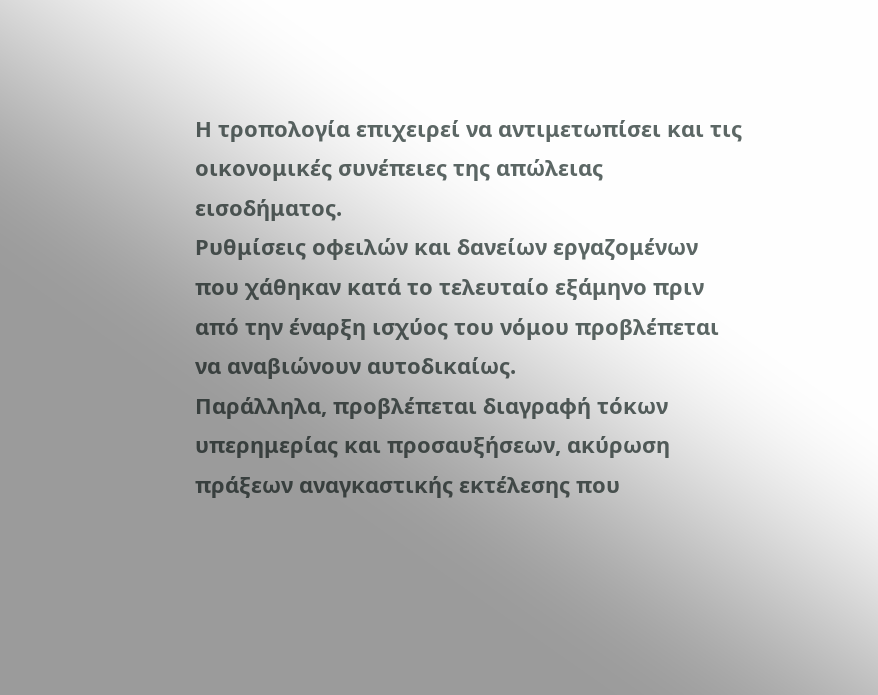Η τροπολογία επιχειρεί να αντιμετωπίσει και τις οικονομικές συνέπειες της απώλειας εισοδήματος.
Ρυθμίσεις οφειλών και δανείων εργαζομένων που χάθηκαν κατά το τελευταίο εξάμηνο πριν από την έναρξη ισχύος του νόμου προβλέπεται να αναβιώνουν αυτοδικαίως.
Παράλληλα, προβλέπεται διαγραφή τόκων υπερημερίας και προσαυξήσεων, ακύρωση πράξεων αναγκαστικής εκτέλεσης που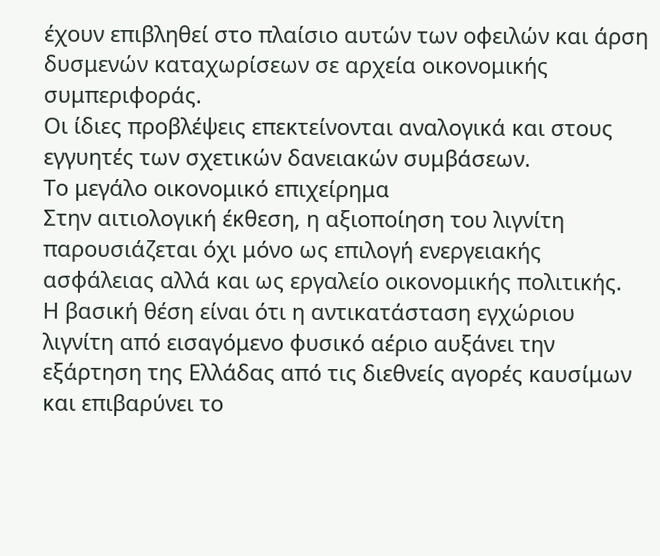έχουν επιβληθεί στο πλαίσιο αυτών των οφειλών και άρση δυσμενών καταχωρίσεων σε αρχεία οικονομικής συμπεριφοράς.
Οι ίδιες προβλέψεις επεκτείνονται αναλογικά και στους εγγυητές των σχετικών δανειακών συμβάσεων.
Το μεγάλο οικονομικό επιχείρημα
Στην αιτιολογική έκθεση, η αξιοποίηση του λιγνίτη παρουσιάζεται όχι μόνο ως επιλογή ενεργειακής ασφάλειας αλλά και ως εργαλείο οικονομικής πολιτικής.
Η βασική θέση είναι ότι η αντικατάσταση εγχώριου λιγνίτη από εισαγόμενο φυσικό αέριο αυξάνει την εξάρτηση της Ελλάδας από τις διεθνείς αγορές καυσίμων και επιβαρύνει το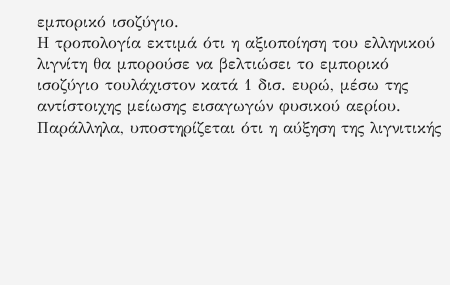εμπορικό ισοζύγιο.
Η τροπολογία εκτιμά ότι η αξιοποίηση του ελληνικού λιγνίτη θα μπορούσε να βελτιώσει το εμπορικό ισοζύγιο τουλάχιστον κατά 1 δισ. ευρώ, μέσω της αντίστοιχης μείωσης εισαγωγών φυσικού αερίου.
Παράλληλα, υποστηρίζεται ότι η αύξηση της λιγνιτικής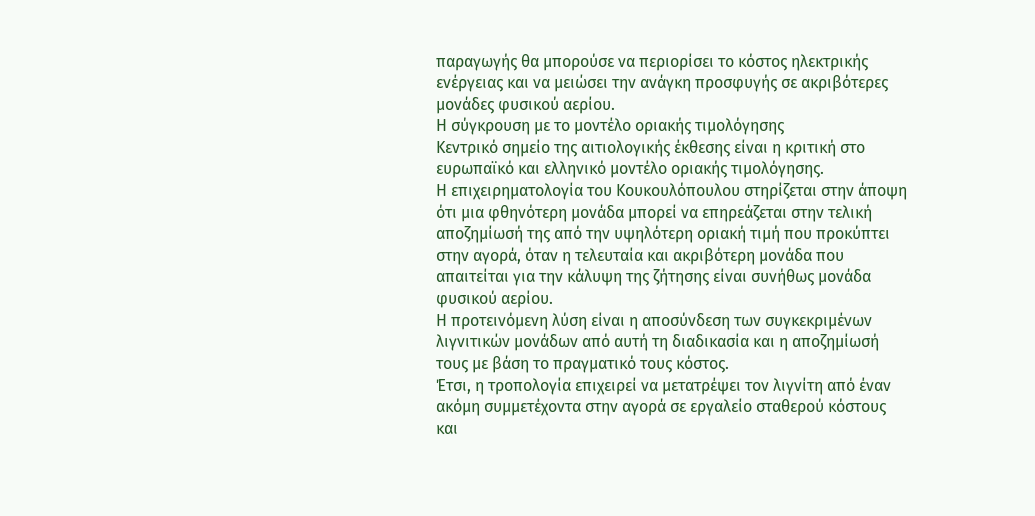παραγωγής θα μπορούσε να περιορίσει το κόστος ηλεκτρικής ενέργειας και να μειώσει την ανάγκη προσφυγής σε ακριβότερες μονάδες φυσικού αερίου.
Η σύγκρουση με το μοντέλο οριακής τιμολόγησης
Κεντρικό σημείο της αιτιολογικής έκθεσης είναι η κριτική στο ευρωπαϊκό και ελληνικό μοντέλο οριακής τιμολόγησης.
Η επιχειρηματολογία του Κουκουλόπουλου στηρίζεται στην άποψη ότι μια φθηνότερη μονάδα μπορεί να επηρεάζεται στην τελική αποζημίωσή της από την υψηλότερη οριακή τιμή που προκύπτει στην αγορά, όταν η τελευταία και ακριβότερη μονάδα που απαιτείται για την κάλυψη της ζήτησης είναι συνήθως μονάδα φυσικού αερίου.
Η προτεινόμενη λύση είναι η αποσύνδεση των συγκεκριμένων λιγνιτικών μονάδων από αυτή τη διαδικασία και η αποζημίωσή τους με βάση το πραγματικό τους κόστος.
Έτσι, η τροπολογία επιχειρεί να μετατρέψει τον λιγνίτη από έναν ακόμη συμμετέχοντα στην αγορά σε εργαλείο σταθερού κόστους και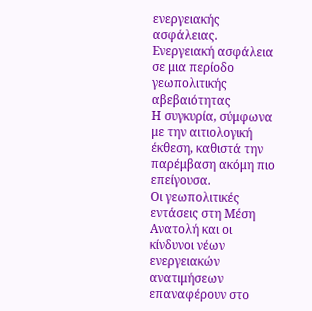ενεργειακής ασφάλειας.
Ενεργειακή ασφάλεια σε μια περίοδο γεωπολιτικής αβεβαιότητας
Η συγκυρία, σύμφωνα με την αιτιολογική έκθεση, καθιστά την παρέμβαση ακόμη πιο επείγουσα.
Οι γεωπολιτικές εντάσεις στη Μέση Ανατολή και οι κίνδυνοι νέων ενεργειακών ανατιμήσεων επαναφέρουν στο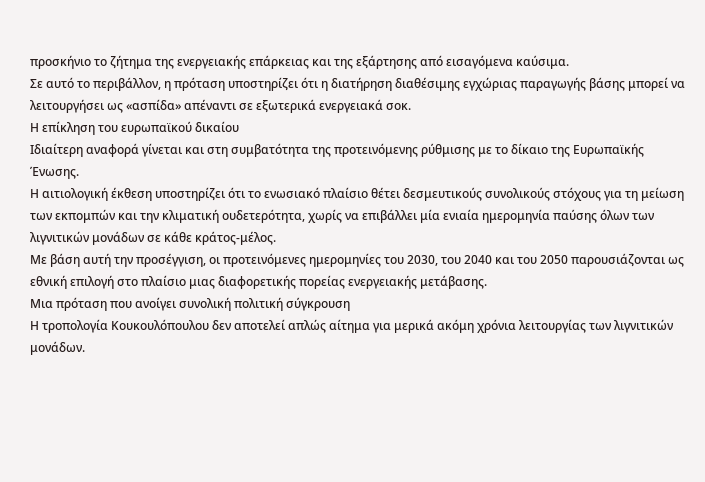προσκήνιο το ζήτημα της ενεργειακής επάρκειας και της εξάρτησης από εισαγόμενα καύσιμα.
Σε αυτό το περιβάλλον, η πρόταση υποστηρίζει ότι η διατήρηση διαθέσιμης εγχώριας παραγωγής βάσης μπορεί να λειτουργήσει ως «ασπίδα» απέναντι σε εξωτερικά ενεργειακά σοκ.
Η επίκληση του ευρωπαϊκού δικαίου
Ιδιαίτερη αναφορά γίνεται και στη συμβατότητα της προτεινόμενης ρύθμισης με το δίκαιο της Ευρωπαϊκής Ένωσης.
Η αιτιολογική έκθεση υποστηρίζει ότι το ενωσιακό πλαίσιο θέτει δεσμευτικούς συνολικούς στόχους για τη μείωση των εκπομπών και την κλιματική ουδετερότητα, χωρίς να επιβάλλει μία ενιαία ημερομηνία παύσης όλων των λιγνιτικών μονάδων σε κάθε κράτος-μέλος.
Με βάση αυτή την προσέγγιση, οι προτεινόμενες ημερομηνίες του 2030, του 2040 και του 2050 παρουσιάζονται ως εθνική επιλογή στο πλαίσιο μιας διαφορετικής πορείας ενεργειακής μετάβασης.
Μια πρόταση που ανοίγει συνολική πολιτική σύγκρουση
Η τροπολογία Κουκουλόπουλου δεν αποτελεί απλώς αίτημα για μερικά ακόμη χρόνια λειτουργίας των λιγνιτικών μονάδων.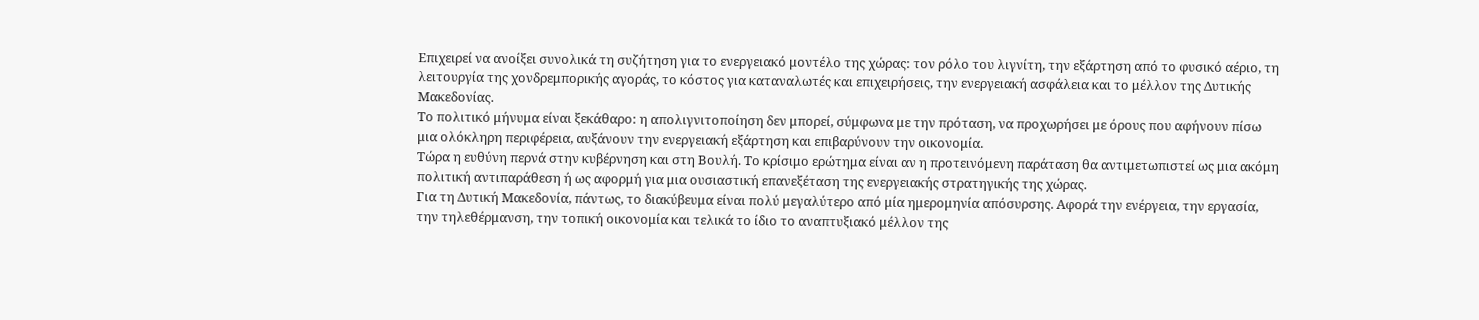Επιχειρεί να ανοίξει συνολικά τη συζήτηση για το ενεργειακό μοντέλο της χώρας: τον ρόλο του λιγνίτη, την εξάρτηση από το φυσικό αέριο, τη λειτουργία της χονδρεμπορικής αγοράς, το κόστος για καταναλωτές και επιχειρήσεις, την ενεργειακή ασφάλεια και το μέλλον της Δυτικής Μακεδονίας.
Το πολιτικό μήνυμα είναι ξεκάθαρο: η απολιγνιτοποίηση δεν μπορεί, σύμφωνα με την πρόταση, να προχωρήσει με όρους που αφήνουν πίσω μια ολόκληρη περιφέρεια, αυξάνουν την ενεργειακή εξάρτηση και επιβαρύνουν την οικονομία.
Τώρα η ευθύνη περνά στην κυβέρνηση και στη Βουλή. Το κρίσιμο ερώτημα είναι αν η προτεινόμενη παράταση θα αντιμετωπιστεί ως μια ακόμη πολιτική αντιπαράθεση ή ως αφορμή για μια ουσιαστική επανεξέταση της ενεργειακής στρατηγικής της χώρας.
Για τη Δυτική Μακεδονία, πάντως, το διακύβευμα είναι πολύ μεγαλύτερο από μία ημερομηνία απόσυρσης. Αφορά την ενέργεια, την εργασία, την τηλεθέρμανση, την τοπική οικονομία και τελικά το ίδιο το αναπτυξιακό μέλλον της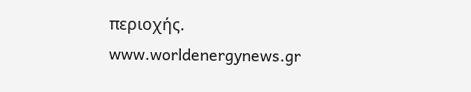περιοχής.
www.worldenergynews.gr